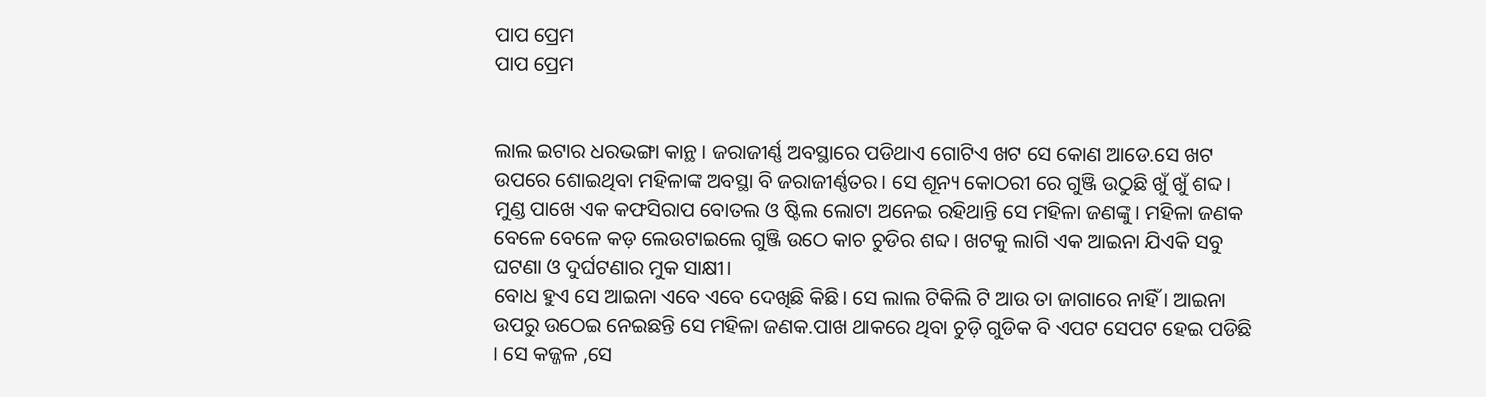ପାପ ପ୍ରେମ
ପାପ ପ୍ରେମ


ଲାଲ ଇଟାର ଧରଭଙ୍ଗା କାନ୍ଥ । ଜରାଜୀର୍ଣ୍ଣ ଅବସ୍ଥାରେ ପଡିଥାଏ ଗୋଟିଏ ଖଟ ସେ କୋଣ ଆଡେ.ସେ ଖଟ ଉପରେ ଶୋଇଥିବା ମହିଳାଙ୍କ ଅବସ୍ଥା ବି ଜରାଜୀର୍ଣ୍ଣତର। ସେ ଶୂନ୍ୟ କୋଠରୀ ରେ ଗୁଞ୍ଜି ଉଠୁଛି ଖୁଁ ଖୁଁ ଶବ୍ଦ। ମୁଣ୍ଡ ପାଖେ ଏକ କଫସିରାପ ବୋତଲ ଓ ଷ୍ଟିଲ ଲୋଟା ଅନେଇ ରହିଥାନ୍ତି ସେ ମହିଳା ଜଣଙ୍କୁ। ମହିଳା ଜଣକ ବେଳେ ବେଳେ କଡ଼ ଲେଉଟାଇଲେ ଗୁଞ୍ଜି ଉଠେ କାଚ ଚୁଡିର ଶବ୍ଦ। ଖଟକୁ ଲାଗି ଏକ ଆଇନା ଯିଏକି ସବୁ ଘଟଣା ଓ ଦୁର୍ଘଟଣାର ମୁକ ସାକ୍ଷୀ।
ବୋଧ ହୁଏ ସେ ଆଇନା ଏବେ ଏବେ ଦେଖିଛି କିଛି। ସେ ଲାଲ ଟିକିଲି ଟି ଆଉ ତା ଜାଗାରେ ନାହିଁ । ଆଇନା ଉପରୁ ଉଠେଇ ନେଇଛନ୍ତି ସେ ମହିଳା ଜଣକ.ପାଖ ଥାକରେ ଥିବା ଚୁଡ଼ି ଗୁଡିକ ବି ଏପଟ ସେପଟ ହେଇ ପଡିଛି । ସେ କଜ୍ଜଳ ,ସେ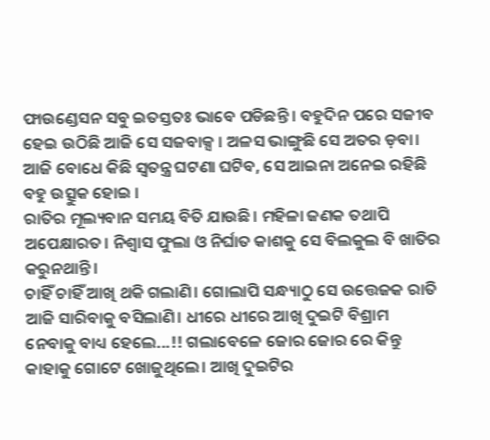ଫାଉଣ୍ଡେସନ ସବୁ ଇତସ୍ତତଃ ଭାବେ ପଡିଛନ୍ତି । ବହୁଦିନ ପରେ ସଜୀବ ହେଇ ଉଠିଛି ଆଜି ସେ ସଜବାକ୍ସ । ଅଳସ ଭାଙ୍ଗୁଛି ସେ ଅତର ଡ଼ବା। ଆଜି ବୋଧେ କିଛି ସ୍ୱତନ୍ତ୍ର ଘଟଣା ଘଟିବ, ସେ ଆଇନା ଅନେଇ ରହିଛି ବହୁ ଉତ୍ସୁକ ହୋଇ ।
ରାତିର ମୂଲ୍ୟବାନ ସମୟ ବିତି ଯାଉଛି। ମହିଳା ଜଣକ ତଥାପି ଅପେକ୍ଷାରତ। ନିଶ୍ୱାସ ଫୁଲା ଓ ନିର୍ଘାତ କାଶକୁ ସେ ବିଲକୁଲ ବି ଖାତିର କରୁନଥାନ୍ତି।
ଚାହିଁ ଚାହିଁ ଆଖି ଥକି ଗଲାଣି। ଗୋଲାପି ସନ୍ଧ୍ୟାଠୁ ସେ ଉତ୍ତେଜକ ରାତି ଆଜି ସାରିବାକୁ ବସିଲାଣି। ଧୀରେ ଧୀରେ ଆଖି ଦୁଇଟି ବିଶ୍ରାମ ନେବାକୁ ବାଧ୍ୟ ହେଲେ...!! ଗଲାବେଳେ ଜୋର ଜୋର ରେ କିନ୍ତୁ କାହାକୁ ଗୋଟେ ଖୋଜୁଥିଲେ। ଆଖି ଦୁଇଟିର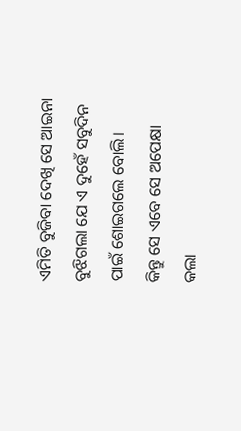ଏମିତି ବୁଜିବା ଦେଖି ସେ ଆଇନା ବୁଝିଗଲା ଯେ ଏ ଦୁହେଁ ସବୁଦିନ ପାଇଁ ଶୋଇଗଲେ ବୋଲି।
କିନ୍ତୁ ସେ ଏବେ ସେ ଅପେକ୍ଷା କଲା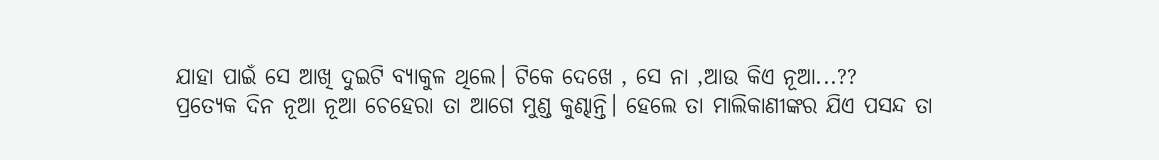ଯାହା ପାଇଁ ସେ ଆଖି ଦୁଇଟି ବ୍ୟାକୁଳ ଥିଲେ। ଟିକେ ଦେଖେ , ସେ ନା ,ଆଉ କିଏ ନୂଆ...??
ପ୍ରତ୍ୟେକ ଦିନ ନୂଆ ନୂଆ ଚେହେରା ତା ଆଗେ ମୁଣ୍ଡ କୁଣ୍ଢାନ୍ତି। ହେଲେ ତା ମାଲିକାଣୀଙ୍କର ଯିଏ ପସନ୍ଦ ତା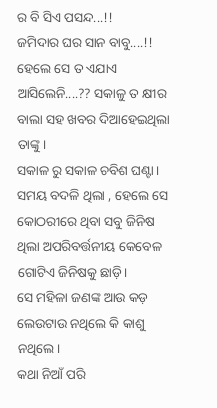ର ବି ସିଏ ପସନ୍ଦ...!!
ଜମିଦାର ଘର ସାନ ବାବୁ....!!
ହେଲେ ସେ ତ ଏଯାଏ ଆସିଲେନି....?? ସକାଳୁ ତ କ୍ଷୀର ବାଲା ସହ ଖବର ଦିଆହେଇଥିଲା ତାଙ୍କୁ।
ସକାଳ ରୁ ସକାଳ ଚବିଶ ଘଣ୍ଟା। ସମୟ ବଦଳି ଥିଲା , ହେଲେ ସେ କୋଠରୀରେ ଥିବା ସବୁ ଜିନିଷ ଥିଲା ଅପରିବର୍ତ୍ତନୀୟ କେବେଳ ଗୋଟିଏ ଜିନିଷକୁ ଛାଡ଼ି।
ସେ ମହିଳା ଜଣଙ୍କ ଆଉ କଡ଼ ଲେଉଟାଉ ନଥିଲେ କି କାଶୁ ନଥିଲେ।
କଥା ନିଆଁ ପରି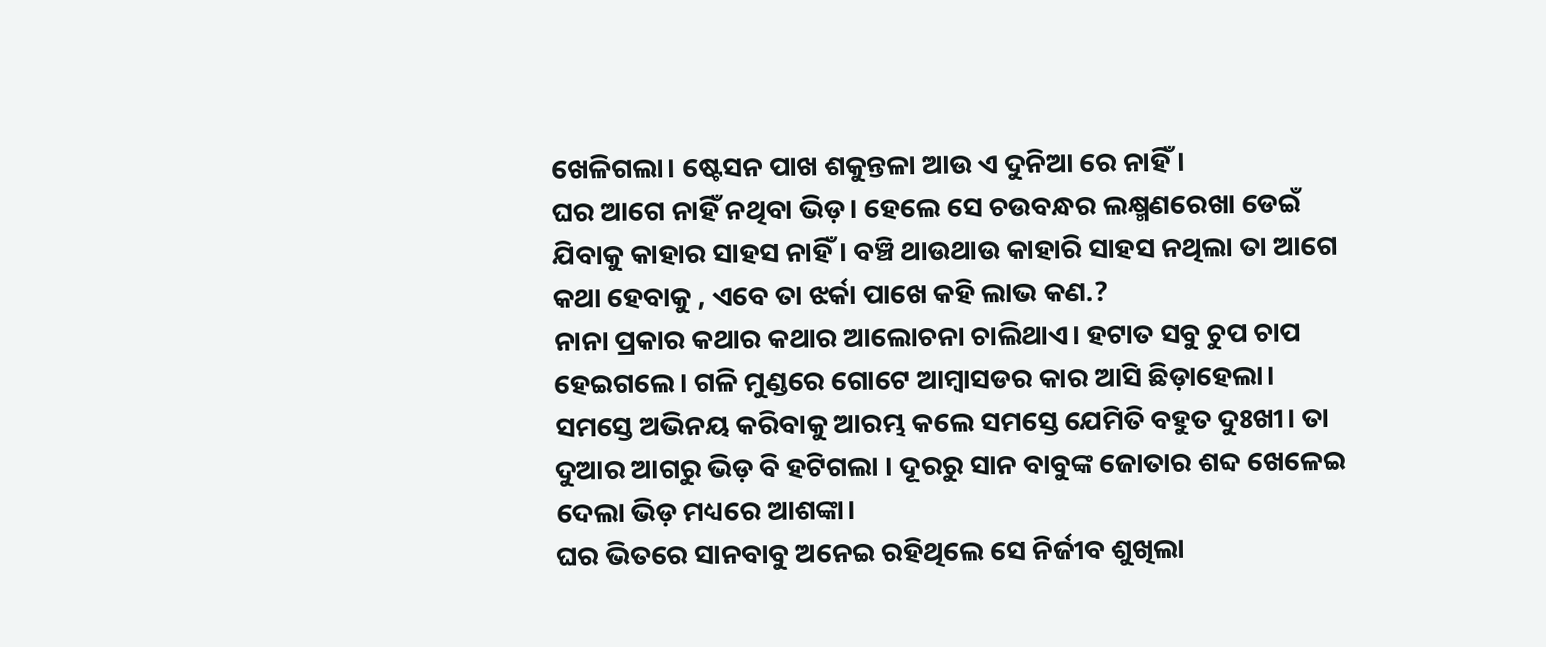ଖେଳିଗଲା। ଷ୍ଟେସନ ପାଖ ଶକୁନ୍ତଳା ଆଉ ଏ ଦୁନିଆ ରେ ନାହିଁ।
ଘର ଆଗେ ନାହିଁ ନଥିବା ଭିଡ଼। ହେଲେ ସେ ଚଉବନ୍ଧର ଲକ୍ଷ୍ମଣରେଖା ଡେଇଁ ଯିବାକୁ କାହାର ସାହସ ନାହିଁ। ବଞ୍ଚି ଥାଉଥାଉ କାହାରି ସାହସ ନଥିଲା ତା ଆଗେ କଥା ହେବାକୁ , ଏବେ ତା ଝର୍କା ପାଖେ କହି ଲାଭ କଣ.?
ନାନା ପ୍ରକାର କଥାର କଥାର ଆଲୋଚନା ଚାଲିଥାଏ। ହଟାତ ସବୁ ଚୁପ ଚାପ ହେଇଗଲେ। ଗଳି ମୁଣ୍ଡରେ ଗୋଟେ ଆମ୍ବାସଡର କାର ଆସି ଛିଡ଼ାହେଲା।
ସମସ୍ତେ ଅଭିନୟ କରିବାକୁ ଆରମ୍ଭ କଲେ ସମସ୍ତେ ଯେମିତି ବହୁତ ଦୁଃଖୀ। ତା ଦୁଆର ଆଗରୁ ଭିଡ଼ ବି ହଟିଗଲା । ଦୂରରୁ ସାନ ବାବୁଙ୍କ ଜୋତାର ଶବ୍ଦ ଖେଳେଇ ଦେଲା ଭିଡ଼ ମଧ୍ୟରେ ଆଶଙ୍କା।
ଘର ଭିତରେ ସାନବାବୁ ଅନେଇ ରହିଥିଲେ ସେ ନିର୍ଜୀବ ଶୁଖିଲା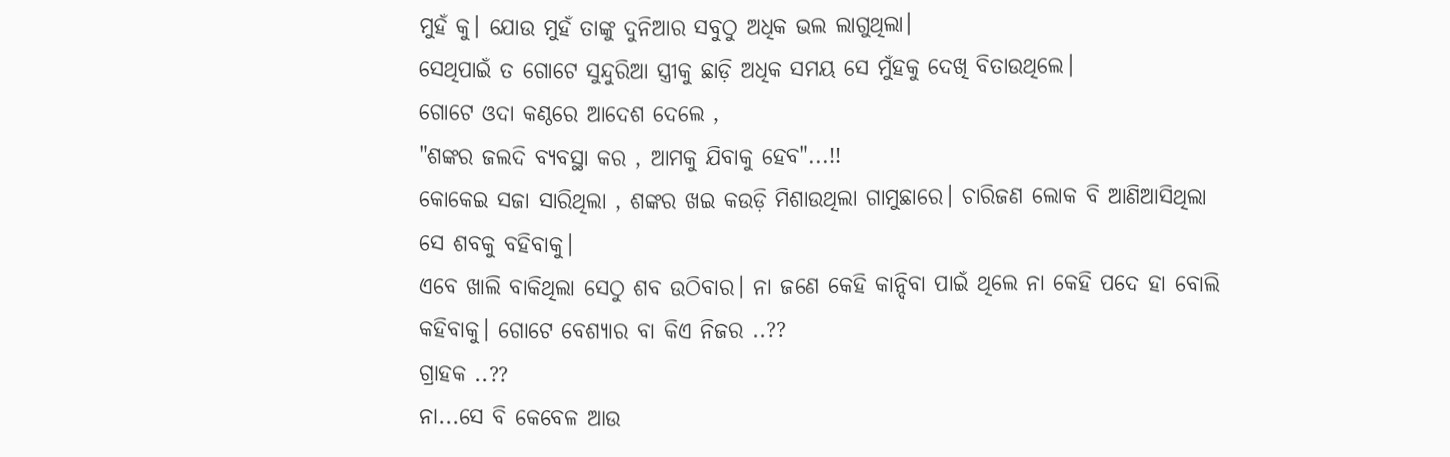ମୁହଁ କୁ। ଯୋଉ ମୁହଁ ତାଙ୍କୁ ଦୁନିଆର ସବୁଠୁ ଅଧିକ ଭଲ ଲାଗୁଥିଲା।
ସେଥିପାଇଁ ତ ଗୋଟେ ସୁନ୍ଦୁରିଆ ସ୍ତ୍ରୀକୁ ଛାଡ଼ି ଅଧିକ ସମୟ ସେ ମୁଁହକୁ ଦେଖି ବିତାଉଥିଲେ।
ଗୋଟେ ଓଦା କଣ୍ଠରେ ଆଦେଶ ଦେଲେ ,
"ଶଙ୍କର ଜଲଦି ବ୍ୟବସ୍ଥା କର , ଆମକୁ ଯିବାକୁ ହେବ"...!!
କୋକେଇ ସଜା ସାରିଥିଲା , ଶଙ୍କର ଖଇ କଉଡ଼ି ମିଶାଉଥିଲା ଗାମୁଛାରେ। ଚାରିଜଣ ଲୋକ ବି ଆଣିଆସିଥିଲା ସେ ଶବକୁ ବହିବାକୁ।
ଏବେ ଖାଲି ବାକିଥିଲା ସେଠୁ ଶବ ଉଠିବାର। ନା ଜଣେ କେହି କାନ୍ଦିବା ପାଇଁ ଥିଲେ ନା କେହି ପଦେ ହା ବୋଲି କହିବାକୁ। ଗୋଟେ ବେଶ୍ୟାର ବା କିଏ ନିଜର ..??
ଗ୍ରାହକ ..??
ନା...ସେ ବି କେବେଳ ଆଉ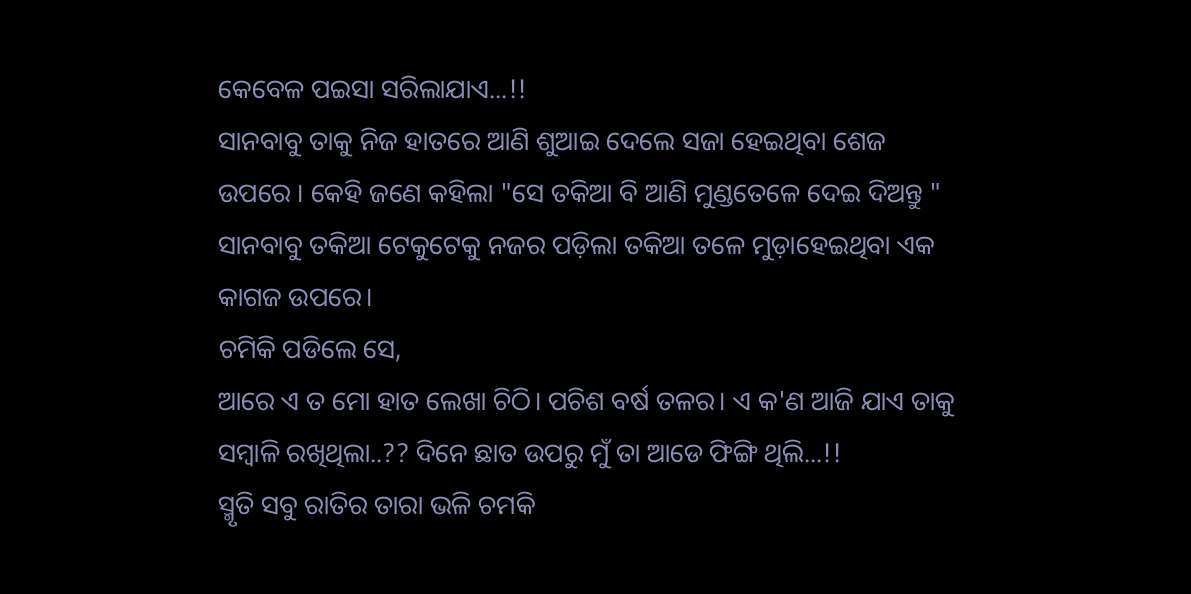କେବେଳ ପଇସା ସରିଲାଯାଏ...!!
ସାନବାବୁ ତାକୁ ନିଜ ହାତରେ ଆଣି ଶୁଆଇ ଦେଲେ ସଜା ହେଇଥିବା ଶେଜ ଉପରେ । କେହି ଜଣେ କହିଲା "ସେ ତକିଆ ବି ଆଣି ମୁଣ୍ଡତେଳେ ଦେଇ ଦିଅନ୍ତୁ "
ସାନବାବୁ ତକିଆ ଟେକୁଟେକୁ ନଜର ପଡ଼ିଲା ତକିଆ ତଳେ ମୁଡ଼ାହେଇଥିବା ଏକ କାଗଜ ଉପରେ।
ଚମିକି ପଡିଲେ ସେ,
ଆରେ ଏ ତ ମୋ ହାତ ଲେଖା ଚିଠି। ପଚିଶ ବର୍ଷ ତଳର। ଏ କ'ଣ ଆଜି ଯାଏ ତାକୁ ସମ୍ବାଳି ରଖିଥିଲା..?? ଦିନେ ଛାତ ଉପରୁ ମୁଁ ତା ଆଡେ ଫିଙ୍ଗି ଥିଲି...!!
ସ୍ମୃତି ସବୁ ରାତିର ତାରା ଭଳି ଚମକି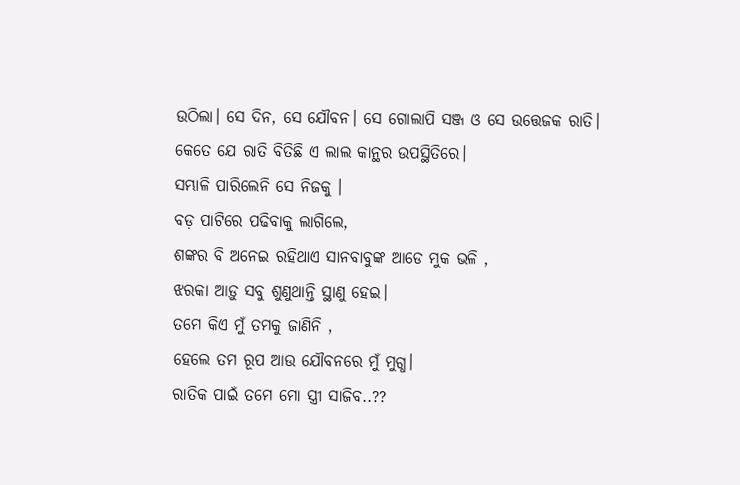ଉଠିଲା। ସେ ଦିନ, ସେ ଯୌବନ। ସେ ଗୋଲାପି ସଞ୍ଜ ଓ ସେ ଉତ୍ତେଜକ ରାତି।
କେତେ ଯେ ରାତି ବିତିଛି ଏ ଲାଲ କାନ୍ଥର ଉପସ୍ଥିତିରେ।
ସମ୍ଭାଳି ପାରିଲେନି ସେ ନିଜକୁ ।
ବଡ଼ ପାଟିରେ ପଢିବାକୁ ଲାଗିଲେ,
ଶଙ୍କର ବି ଅନେଇ ରହିଥାଏ ସାନବାବୁଙ୍କ ଆଡେ ମୁକ ଭଳି ,
ଝରକା ଆଡ଼ୁ ସବୁ ଶୁଣୁଥାନ୍ତି ସ୍ଥାଣୁ ହେଇ।
ତମେ କିଏ ମୁଁ ତମକୁ ଜାଣିନି ,
ହେଲେ ତମ ରୂପ ଆଉ ଯୌବନରେ ମୁଁ ମୁଗ୍ଧ।
ରାତିକ ପାଇଁ ତମେ ମୋ ସ୍ତ୍ରୀ ସାଜିବ..??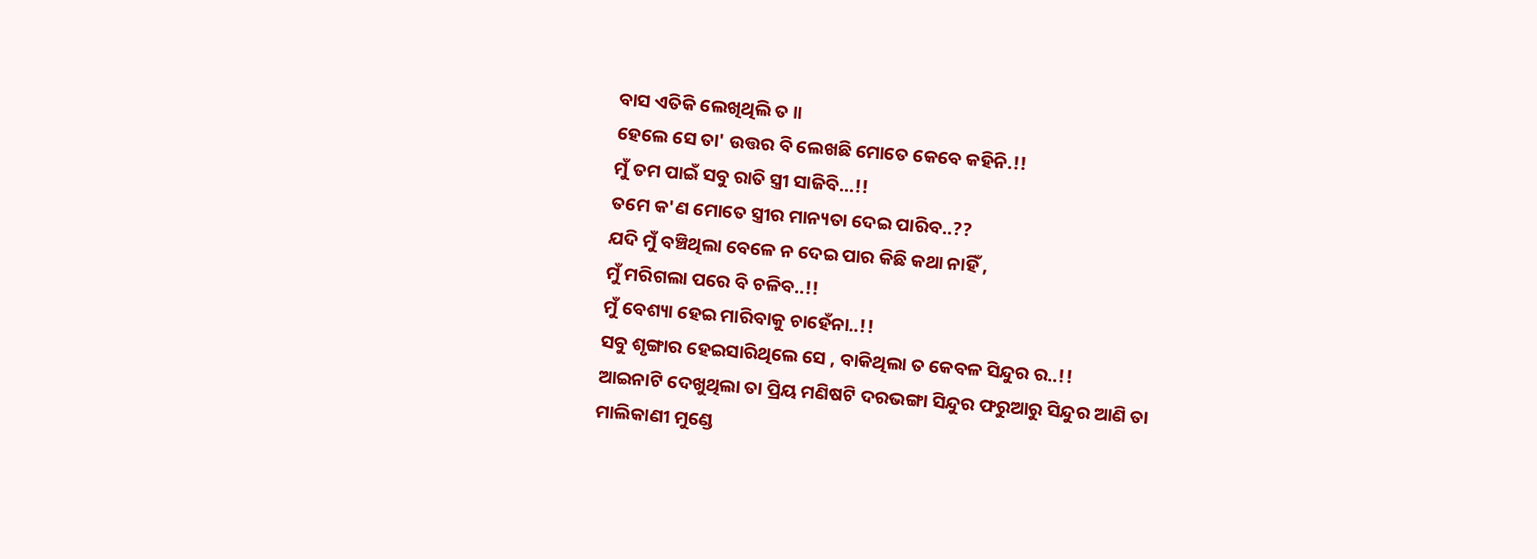ବାସ ଏତିକି ଲେଖିଥିଲି ତ ॥
ହେଲେ ସେ ତା' ଉତ୍ତର ବି ଲେଖଛି ମୋତେ କେବେ କହିନି.!!
ମୁଁ ତମ ପାଇଁ ସବୁ ରାତି ସ୍ତ୍ରୀ ସାଜିବି...!!
ତମେ କ'ଣ ମୋତେ ସ୍ତ୍ରୀର ମାନ୍ୟତା ଦେଇ ପାରିବ..??
ଯଦି ମୁଁ ବଞ୍ଚିଥିଲା ବେଳେ ନ ଦେଇ ପାର କିଛି କଥା ନାହିଁ ,
ମୁଁ ମରିଗଲା ପରେ ବି ଚଳିବ..!!
ମୁଁ ବେଶ୍ୟା ହେଇ ମାରିବାକୁ ଚାହେଁନା..!!
ସବୁ ଶୃଙ୍ଗାର ହେଇସାରିଥିଲେ ସେ , ବାକିଥିଲା ତ କେବଳ ସିନ୍ଦୁର ର..!!
ଆଇନାଟି ଦେଖୁଥିଲା ତା ପ୍ରିୟ ମଣିଷଟି ଦରଭଙ୍ଗା ସିନ୍ଦୁର ଫରୁଆରୁ ସିନ୍ଦୁର ଆଣି ତା ମାଲିକାଣୀ ମୁଣ୍ଡେ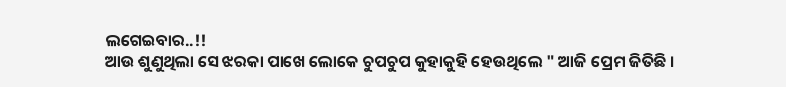ଲଗେଇବାର..!!
ଆଉ ଶୁଣୁଥିଲା ସେ ଝରକା ପାଖେ ଲୋକେ ଚୁପଚୁପ କୁହାକୁହି ହେଉଥିଲେ " ଆଜି ପ୍ରେମ ଜିତିଛି ।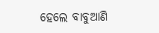ହେଲେ ବାବୁଆଣି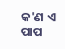କ'ଣ ଏ ପାପ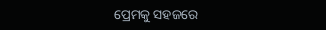ପ୍ରେମକୁ ସହଜରେ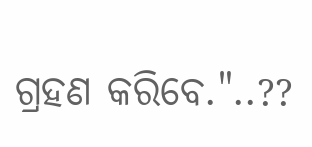ଗ୍ରହଣ କରିବେ."..??